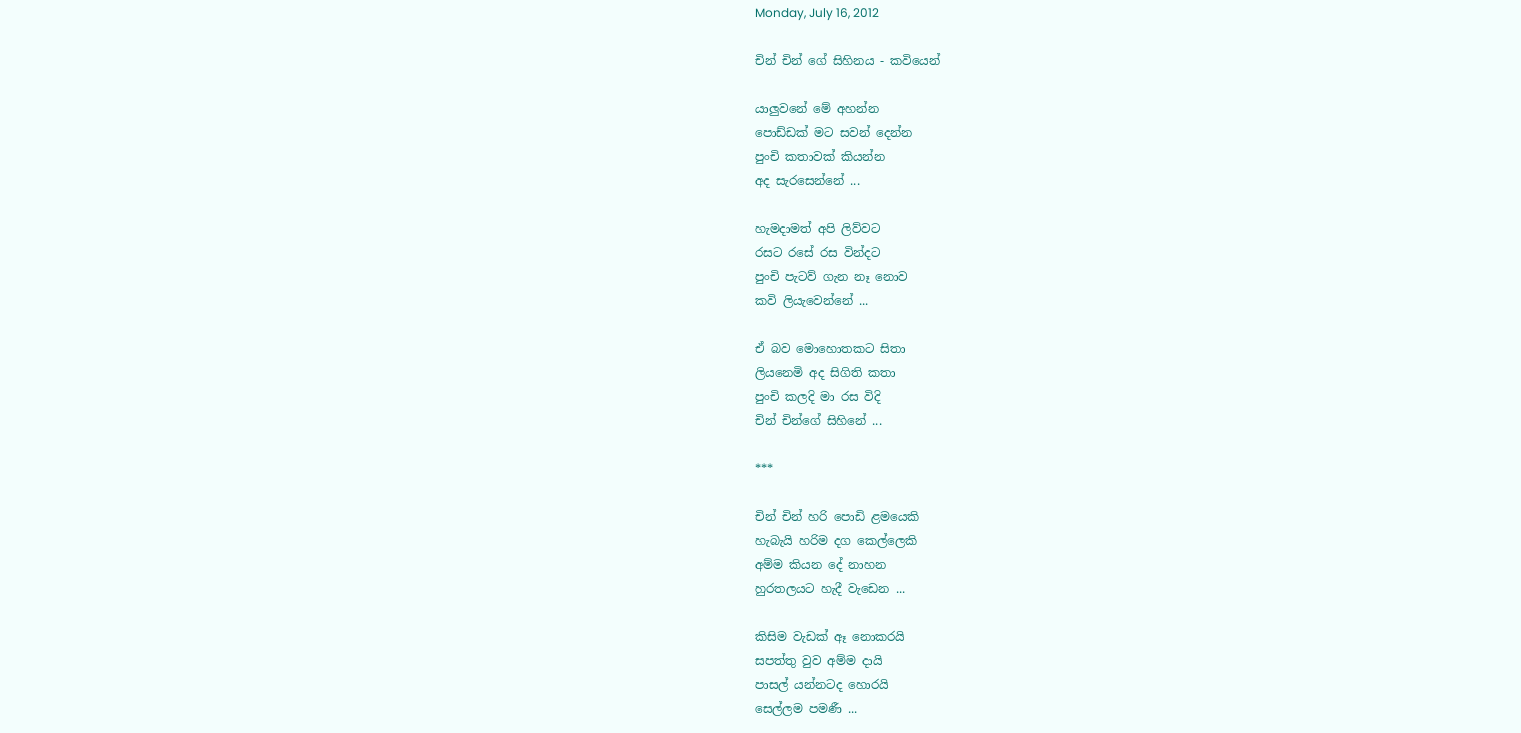Monday, July 16, 2012

චින් චින් ගේ සිහිනය - කවියෙන්

යාලුවනේ මේ අහන්න
පොඩ්ඩක් මට සවන් දෙන්න
පුංචි කතාවක් කියන්න
අද සැරසෙන්නේ ...

හැමදාමත් අපි ලිව්වට
රසට රසේ රස වින්දට
පුංචි පැටව් ගැන නෑ නොව
කවි ලියැවෙන්නේ ...

ඒ බව මොහොතකට සිතා
ලියනෙමි අද සිගිති කතා
පුංචි කලදි මා රස විදි
චින් චින්ගේ සිහිනේ ...

***

චින් චින් හරි පොඩි ළමයෙකි
හැබැයි හරිම දග කෙල්ලෙකි
අම්ම කියන දේ නාහන
හුරතලයට හැදී වැඩෙන ...

කිසිම වැඩක් ඈ නොකරයි
සපත්තු වුව අම්ම දායි
පාසල් යන්නටද හොරයි
සෙල්ලම පමණී ...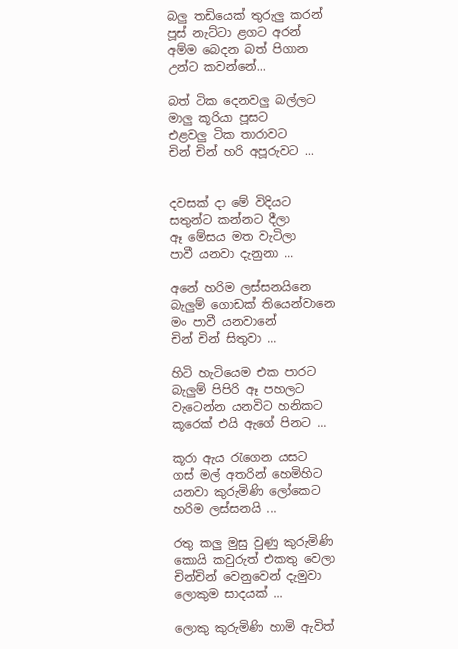බලු තඩියෙක් තුරුලු කරන්
පූස් නැට්ටා ළගට අරන්
අම්ම බෙදන බත් පිගාන
උන්ට කවන්නේ...

බත් ටික දෙනවලු බල්ලට
මාලු කූරියා පූසට
එළවලු ටික තාරාවට
චින් චින් හරි අපූරුවට ...


දවසක් දා මේ විදියට
සතුන්ට කන්නට දීලා
ඈ මේසය මත වැටිලා
පාවී යනවා දැනුනා ...

අනේ හරිම ලස්සනයිනෙ
බැලුම් ගොඩක් තියෙන්වානෙ
මං පාවී යනවානේ
චින් චින් සිතුවා ...

හිටි හැටියෙම එක පාරට
බැලුම් පිපිරි ඈ පහලට
වැටෙන්න යනවිට හනිකට
කූරෙක් එයි ඇගේ පිනට ...

කූරා ඇය ‍රැගෙන යසට
ගස් මල් අතරින් හෙමිහිට
යනවා කුරුමිණි ලෝකෙට
හරිම ලස්සනයි ...

රතු කලු මුසු වුණු කුරුමිණි
කොයි කවුරුත් එකතු වෙලා
චින්චින් වෙනුවෙන් දැමුවා
ලොකුම සාදයක් ...

ලොකු කුරුමිණි හාමි ඇවිත්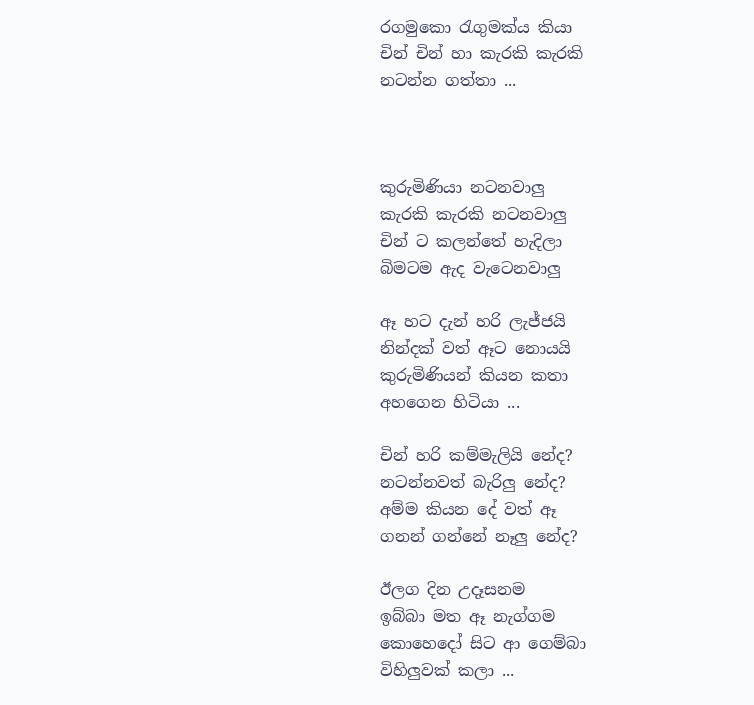රගමුකො ‍රැගුමක්ය කියා
චින් චින් හා කැරකි කැරකි
නටන්න ගත්තා ...



කුරුමිණියා නටනවාලු
කැරකි කැරකි නටනවාලු
චින් ට කලන්තේ හැදිලා
බිමටම ඇද වැටෙනවාලු

ඈ හට දැන් හරි ලැජ්ජයි
නින්දක් වත් ඈට නොයයි
කුරුමිණියන් කියන කතා
අහගෙන හිටියා ...

චින් හරි කම්මැලියි නේද?
නටන්නවත් බැරිලු නේද?
අම්ම කියන දේ වත් ඈ
ගනන් ගන්නේ නෑලු නේද?

ඊලග දින උදෑසනම
ඉබ්බා මත ඈ නැග්ගම
කොහෙදෝ සිට ආ ගෙම්බා
විහිලුවක් කලා ...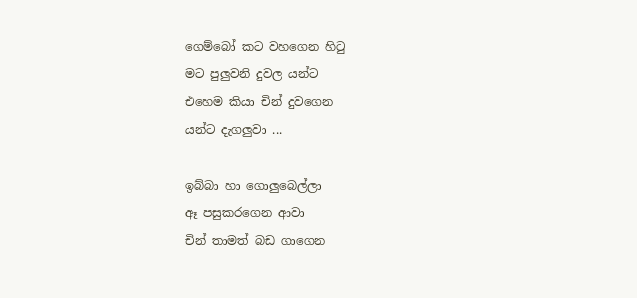ගෙම්බෝ කට වහගෙන හි‍ටු
මට පුලුවනි දුවල යන්ට
එහෙම කියා චින් දුවගෙන
යන්ට දැගලුවා ...

ඉබ්බා හා ගොලුබෙල්ලා
ඈ පසුකරගෙන ආවා
චින් තාමත් බඩ ගාගෙන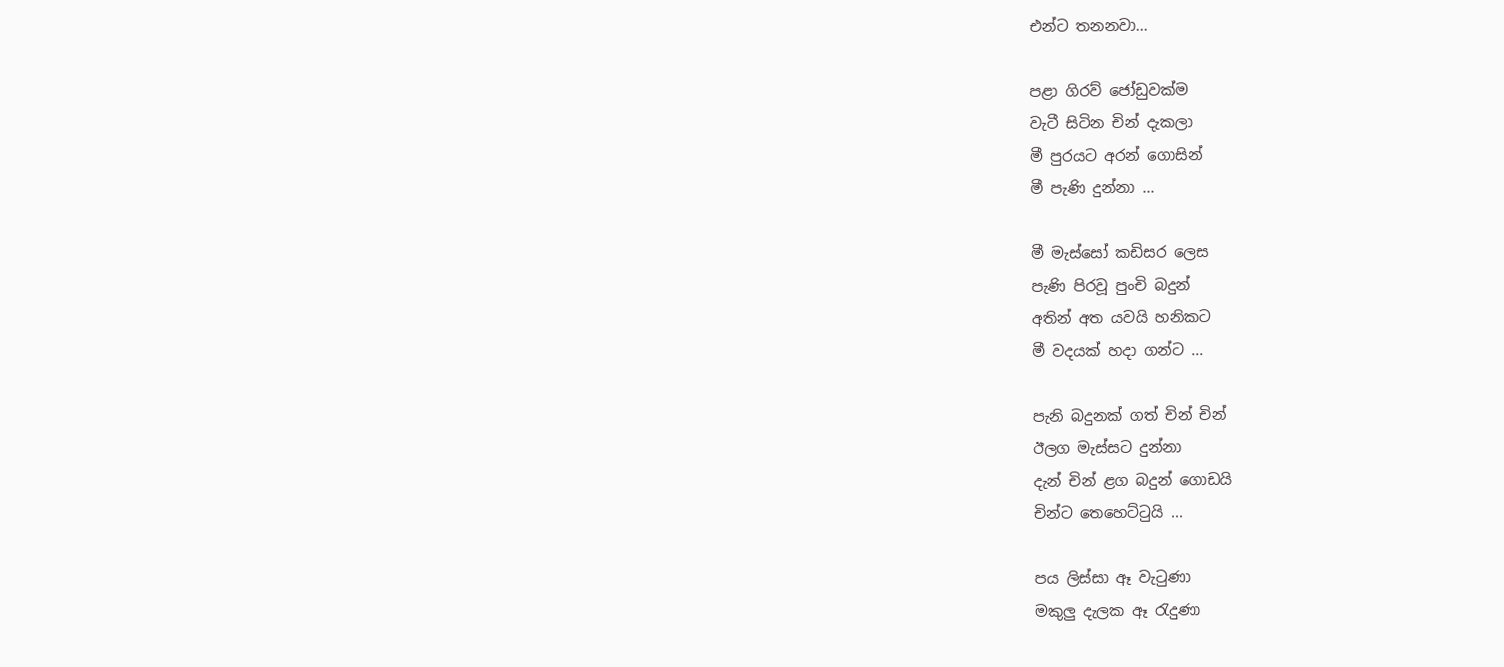එන්ට තනනවා...

පළා ගිරව් ජෝඩුවක්ම
වැටී සිටින චින් දැකලා
මී පුරයට අරන් ගොසින්
මී පැණි දුන්නා ...

මී මැස්සෝ කඩිසර ලෙස
පැණි පිරවූ පුංචි බදුන්
අතින් අත යවයි හනිකට
මී වදයක් හදා ගන්ට ...

පැනි බදුනක් ගත් චින් චින්
ඊලග මැස්සට දුන්නා
දැන් චින් ළග බදුන් ගොඩයි
චින්ට තෙහෙට්‍ටුයි ...

පය ලිස්සා ඈ වැ‍ටුණා
මකුලු දැලක ඈ ‍රැදුණා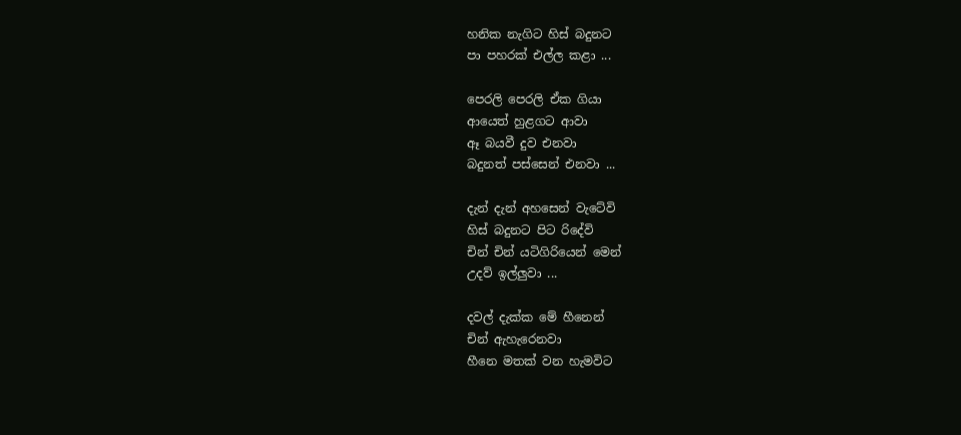හනික නැගිට හිස් බදුනට
පා පහරක් එල්ල කළා ...

පෙරලි පෙරලි ඒක ගියා
ආයෙත් හුළගට ආවා
ඈ බයවී දුව එනවා
බදුනත් පස්සෙන් එනවා ...

දැන් දැන් අහසෙන් වැටේවි
හිස් බදුනට පිට රිදේවි
චින් චින් යටිගිරියෙන් මෙන්
උදව් ඉල්ලුවා ...

දවල් දැක්ක මේ හීනෙන්
චින් ඇහැරෙනවා
හීනෙ මතක් වන හැමවිට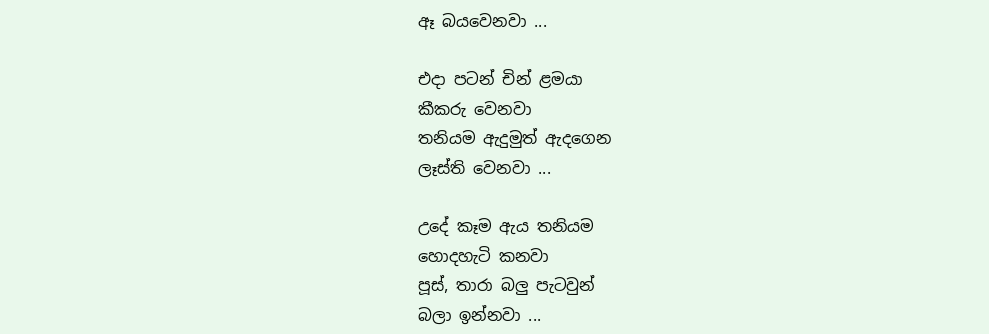ඈ බයවෙනවා ...

එදා පටන් චින් ළමයා
කීකරු වෙනවා
තනියම ඇදුමුත් ඇදගෙන
ලෑස්ති වෙනවා ...

උදේ කෑම ඇය තනියම
හොදහැටි කනවා
පූස්, තාරා බලු පැටවුන්
බලා ඉන්නවා ...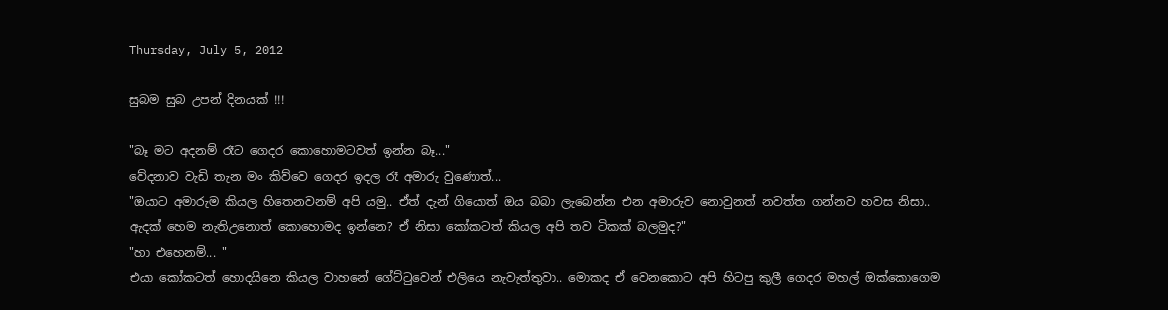Thursday, July 5, 2012

සුබම සුබ උපන් දිනයක් !!!

"බෑ මට අදනම් රෑට ගෙදර කොහොමටවත් ඉන්න බෑ..."
වේදනාව වැඩි තැන මං කිව්වෙ ගෙදර ඉදල රෑ අමාරු වුණොත්...
"ඔයාට අමාරුම කියල හිතෙනවනම් අපි යමු.. ඒත් දැන් ගියොත් ඔය බබා ලැබෙන්න එන අමාරුව නොවුනත් නවත්ත ගන්නව හවස නිසා.. ඇදක් හෙම නැතිඋනොත් කොහොමද ඉන්නෙ? ඒ නිසා කෝකටත් කියල අපි තව ටිකක් බලමුද?"
"හා එහෙනම්... "
එයා කෝකටත් හොදයිනෙ කියල වාහනේ ගේට්‍ටුවෙන් එලියෙ නැවැත්තුවා.. මොකද ඒ වෙනකොට අපි හිටපු කුලී ගෙදර මහල් ඔක්කොගෙම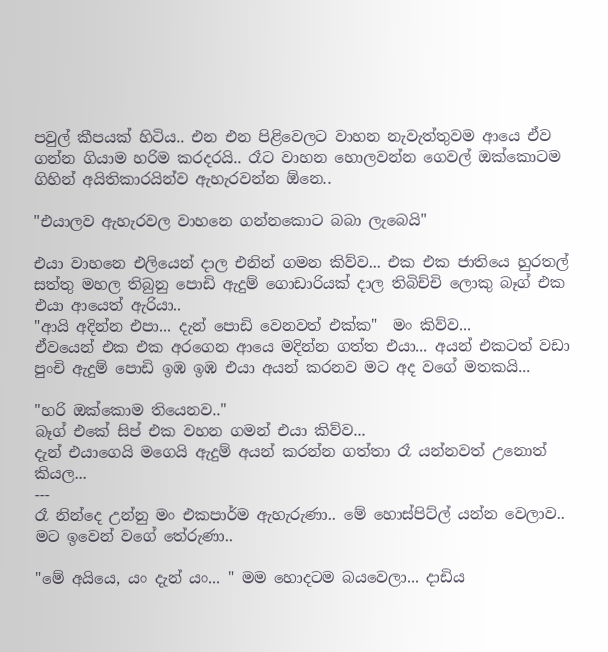පවුල් කීපයක් හිටිය.. එන එන පිළිවෙලට වාහන නැවැත්තුවම ආයෙ ඒව ගන්න ගියාම හරිම කරදරයි.. රෑට වාහන හොලවන්න ගෙවල් ඔක්කොටම ගිහින් අයිතිකාරයින්ව ඇහැරවන්න ඕනෙ..

"එයාලව ඇහැරවල වාහනෙ ගන්නකොට බබා ලැබෙයි"

එයා වාහනෙ එලියෙන් දාල එනින් ගමන කිව්ව... එක එක ජාතියෙ හුරතල් සත්තු මහල තිබුනු පොඩි ඇදුම් ගොඩාරියක් දාල තිබිච්චි ලොකු බෑග් එක එයා ආයෙත් ඇරියා..
"ආයි අදින්න එපා... දැන් පොඩි වෙනවත් එක්ක"  මං කිව්ව...
ඒවයෙන් එක එක අරගෙන ආයෙ මදින්න ගත්ත එයා... අයන් එකටත් වඩා පුංචි ඇදුම් පොඩි ඉඹ ඉඹ එයා අයන් කරනව මට අද වගේ මතකයි...

"හරි ඔක්කොම තියෙනව.."
බෑග් එකේ සිප් එක වහන ගමන් එයා කිව්ව...
දැන් එයාගෙයි මගෙයි ඇදුම් අයන් කරන්න ගත්තා රෑ යන්නවත් උනොත් කියල...
---
රෑ නින්දෙ උන්නු මං එකපාර්ම ඇහැරුණා.. මේ හොස්පිට්ල් යන්න වෙලාව.. මට ඉවෙන් වගේ තේරුණා..

"මේ අයියෙ, යං දැන් යං... " මම හොදටම බයවෙලා... දාඩිය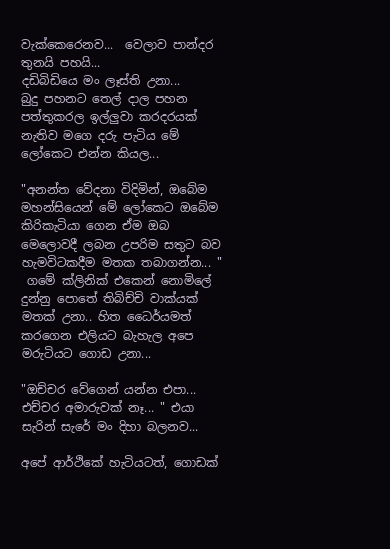වැක්කෙරෙනව...  වෙලාව පාන්දර තුනයි පහයි...
දඩිබිඩියෙ මං ලෑස්ති උනා...
බුදු පහනට තෙල් දාල පහන  පත්තුකරල ඉල්ලුවා කරදරයක් නැතිව මගෙ දරු පැටිය මේ ලෝකෙට එන්න කියල...

"අනන්ත වේදනා විදිමින්, ඔබේම මහන්සියෙන් මේ ලෝකෙට ඔබේම කිරිකැටියා ගෙන ඒම ඔබ මෙලොවදී ලබන උපරිම සතුට බව හැමවිටකදීම මතක තබාගන්න... "
 ගමේ ක්ලිනික් එකෙන් නොමිලේ දුන්නු පොතේ තිබිච්චි වාක්යක් මතක් උනා.. හිත ධෛර්යමත් කරගෙන එලියට බැහැල අපෙ මරුටියට ගොඩ උනා...

"ඔච්චර වේගෙන් යන්න එපා... එච්චර අමාරුවක් නෑ... " එයා සැරින් සැරේ මං දිහා බලනව...

අපේ ආර්ථිකේ හැටියටත්, ගොඩක්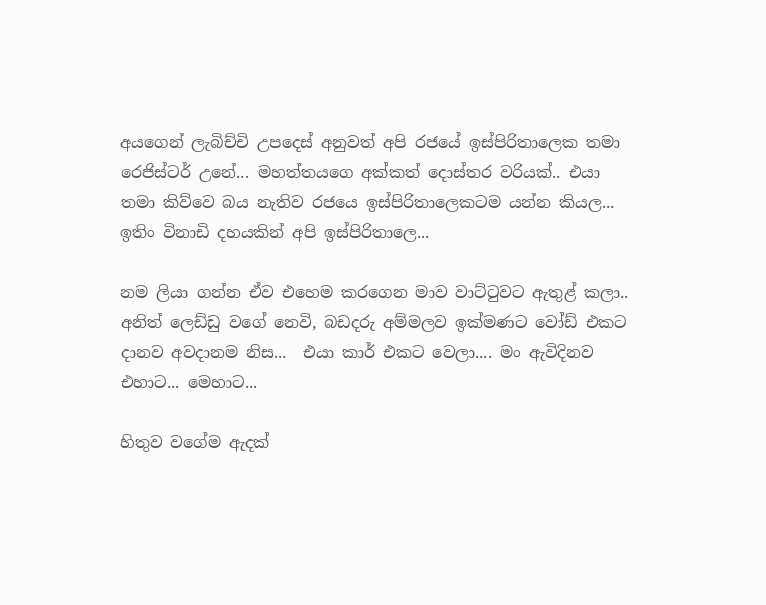අයගෙන් ලැබිච්චි උපදෙස් අනුවත් අපි රජයේ ඉස්පිරිතාලෙක තමා රෙජිස්ටර් උනේ... මහත්තයගෙ අක්කත් දොස්තර වරියක්.. එයා තමා කිව්වෙ බය නැතිව රජයෙ ඉස්පිරිතාලෙකටම යන්න කියල...
ඉතිං විනාඩි දහයකින් අපි ඉස්පිරිතාලෙ...

නම ලියා ගන්න ඒව එහෙම කරගෙන මාව වාට්‍ටුවට ඇතුළ් කලා.. අනිත් ලෙඩ්ඩු වගේ නෙවි, බඩදරු අම්මලව ඉක්මණට වෝඩ් එකට දානව අවදානම නිස...  එයා කාර් එකට වෙලා.... මං ඇවිදිනව එහාට... මෙහාට...

හිතුව වගේම ඇදක්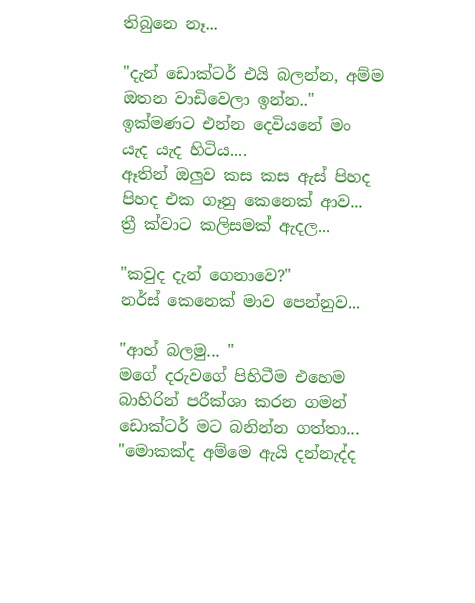තිබුනෙ නෑ...

"දැන් ඩොක්ටර් එයි බලන්න, අම්ම ඔතන වාඩිවෙලා ඉන්න.." ඉක්මණට එන්න දෙවියනේ මං යැද යැද හිටිය....
ඈතින් ඔලුව කස කස ඇස් පිහද පිහද එක ගෑනු කෙනෙක් ආව... ත්‍රී ක්වාට කලිසමක් ඇදල...

"කවුද දැන් ගෙනාවෙ?"
නර්ස් කෙනෙක් මාව පෙන්නුව...

"ආහ් බලමු... "
මගේ දරුවගේ පිහිටීම එහෙම බාහිරින් පරීක්ශා කරන ගමන් ඩොක්ටර් මට බනින්න ගත්තා...
"මොකක්ද අම්මෙ ඇයි දන්නැද්ද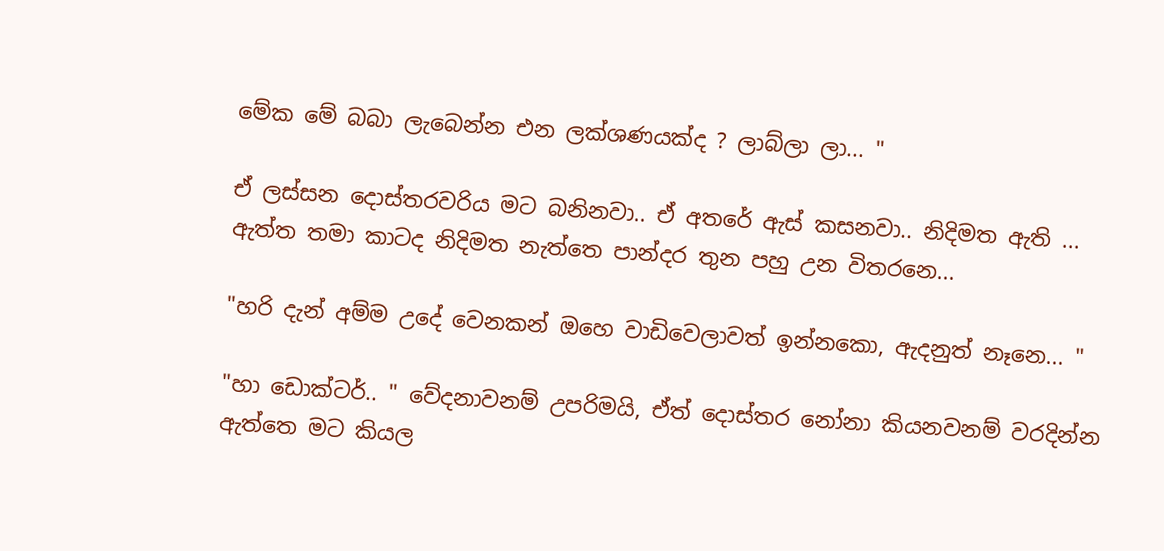මේක මේ බබා ලැබෙන්න එන ලක්ශණයක්ද ? ලාබ්ලා ලා... "

ඒ ලස්සන දොස්තරවරිය මට බනිනවා.. ඒ අතරේ ඇස් කසනවා.. නිදිමත ඇති ...
ඇත්ත තමා කාටද නිදිමත නැත්තෙ පාන්දර තුන පහු උන විතරනෙ...

"හරි දැන් අම්ම උදේ වෙනකන් ඔහෙ වාඩිවෙලාවත් ඉන්නකො, ඇදනුත් නෑනෙ... "

"හා ඩොක්ටර්.. " වේදනාවනම් උපරිමයි, ඒත් දොස්තර නෝනා කියනවනම් වරදින්න ඇත්තෙ මට කියල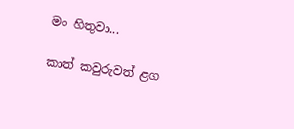මං හිතුවා...

කාත් කවුරුවත් ළග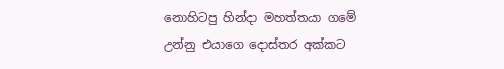නොහිටපු හින්දා මහත්තයා ගමේ උන්නු එයාගෙ දොස්තර අක්කට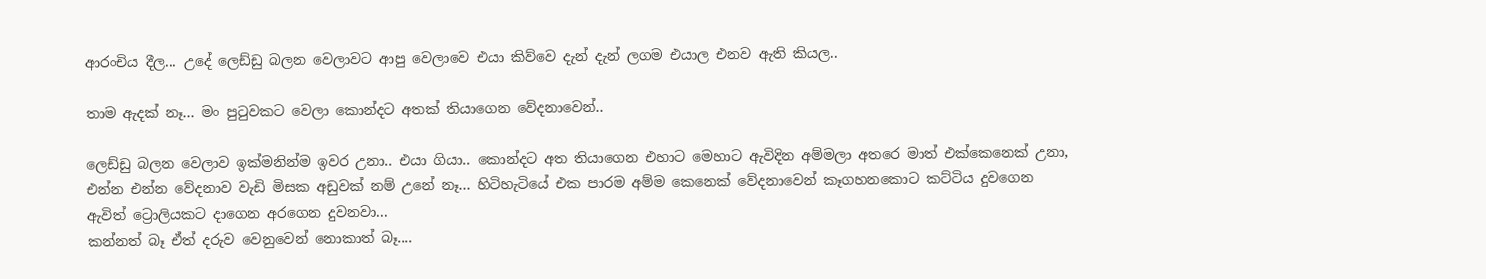ආරංචිය දීල... උදේ ලෙඩ්ඩු බලන වෙලාවට ආපු වෙලාවෙ එයා කිව්වෙ දැන් දැන් ලගම එයාල එනව ඇති කියල..

තාම ඇදක් නෑ... මං පු‍ටුවකට වෙලා කොන්දට අතක් තියාගෙන වේදනාවෙන්..

ලෙඩ්ඩු බලන වෙලාව ඉක්මනින්ම ඉවර උනා.. එයා ගියා.. කොන්දට අත තියාගෙන එහාට මෙහාට ඇවිදින අම්මලා අතරෙ මාත් එක්කෙනෙක් උනා, එන්න එන්න වේදනාව වැඩි මිසක අඩුවක් නම් උනේ නෑ... හිටිහැටියේ එක පාරම අම්ම කෙනෙක් වේදනාවෙන් කෑගහනකොට කට්ටිය දුවගෙන ඇවිත් ට්‍රොලියකට දාගෙන අරගෙන දුවනවා...
කන්නත් බෑ ඒත් දරුව වෙනුවෙන් නොකාත් බෑ....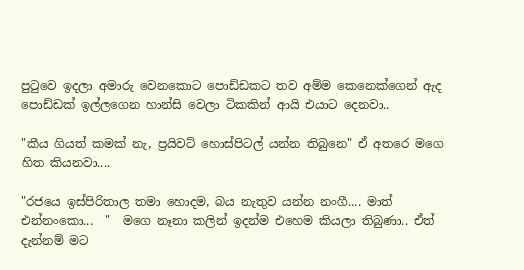පු‍ටුවෙ ඉදලා අමාරු වෙනකොට පොඩ්ඩකට තව අම්ම කෙනෙක්ගෙන් ඇද පොඩ්ඩක් ඉල්ලගෙන හාන්සි වෙලා ටිකකින් ආයි එයාට දෙනවා..

"කීය ගියත් කමක් නැ, ප්‍රයිවට් හොස්පිටල් යන්න තිබුනෙ" ඒ අතරෙ මගෙ හිත කියනවා....

"රජයෙ ඉස්පිරිතාල තමා හොදම, බය නැතුව යන්න නංගී.... මාත් එන්නංකො...  "  මගෙ නෑනා කලින් ඉදන්ම එහෙම කියලා තිබුණා.. ඒත් දැන්නම් මට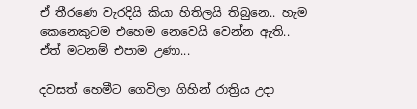ඒ තීරණෙ වැරදියි කියා හිතිලයි තිබුනෙ.. හැම කෙනෙකුටම එහෙම නෙවෙයි වෙන්න ඇති.. ඒත් මටනම් එපාම උණා...

දවසත් හෙමීට ගෙවිලා ගිහින් රාත්‍රිය උදා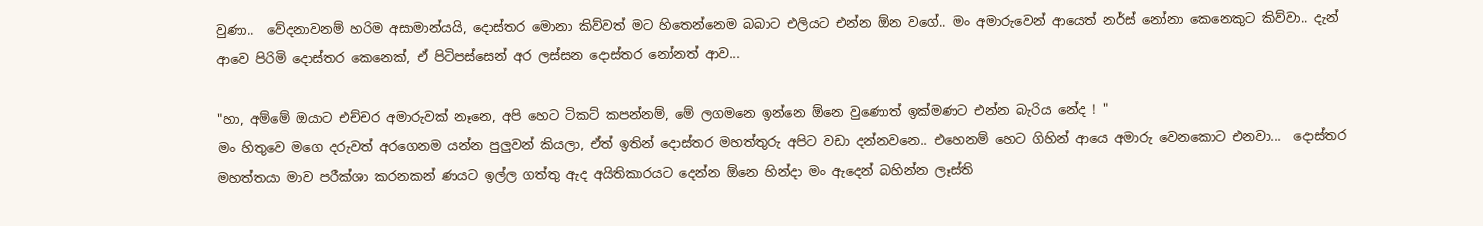වුණා..  වේදනාවනම් හරිම අසාමාන්යයි, දොස්තර මොනා කිව්වත් මට හිතෙන්නෙම බබාට එලියට එන්න ඕන වගේ.. මං අමාරුවෙන් ආයෙත් නර්ස් නෝනා කෙනෙකුට කිව්වා.. දැන් ආවෙ පිරිමි දොස්තර කෙනෙක්, ඒ පිටිපස්සෙන් අර ලස්සන දොස්තර නෝනත් ආව...

"හා, අම්මේ ඔයාට එච්චර අමාරුවක් නෑනෙ, අපි හෙට ටිකට් කපන්නම්, මේ ලගමනෙ ඉන්නෙ ඕනෙ වුණොත් ඉක්මණට එන්න බැරිය නේද ! "
මං හිතුවෙ මගෙ දරුවත් අරගෙනම යන්න පුලුවන් කියලා, ඒත් ඉතින් දොස්තර මහත්තුරු අපිට වඩා දන්නවනෙ.. එහෙනම් හෙට ගිහින් ආයෙ අමාරු වෙනකොට එනවා...  දොස්තර මහත්තයා මාව පරීක්ශා කරනකන් ණයට ඉල්ල ගත්තු ඇද අයිතිකාරයට දෙන්න ඕනෙ හින්දා මං ඇදෙන් බහින්න ලෑස්ති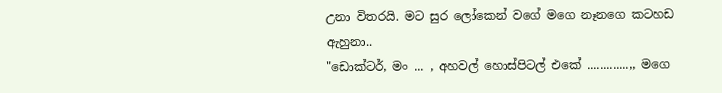උනා විතරයි. මට සුර ලෝකෙන් වගේ මගෙ නෑනගෙ කටහඩ ඇහුනා..
"ඩොක්ටර්, මං ... , අහවල් හොස්පිටල් එකේ .............,, මගෙ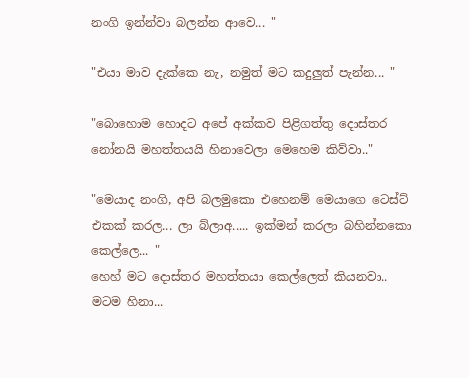නංගි ඉන්න්වා බලන්න ආවෙ... "

"එයා මාව දැක්කෙ නැ, නමුත් මට කදුලුත් පැන්න... "

"බොහොම හොදට අපේ අක්කව පිළිගත්තු දොස්තර නෝනයි මහත්තයයි හිනාවෙලා මෙහෙම කිව්වා.."

"මෙයාද නංගි, අපි බලමුකො එහෙනම් මෙයාගෙ ටෙස්ට් එකක් කරල... ලා බ්ලාඅ..... ඉක්මන් කරලා බහින්නකො කෙල්ලෙ... "
හෙහ් මට දොස්තර මහත්තයා කෙල්ලෙත් කියනවා.. මටම හිනා...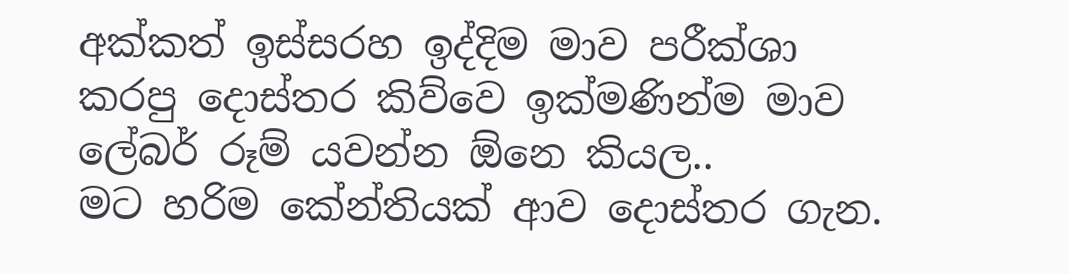අක්කත් ඉස්සරහ ඉද්දිම මාව පරීක්ශා කරපු දොස්තර කිව්වෙ ඉක්මණින්ම මාව ලේබර් රූම් යවන්න ඕනෙ කියල..
මට හරිම කේන්තියක් ආව දොස්තර ගැන.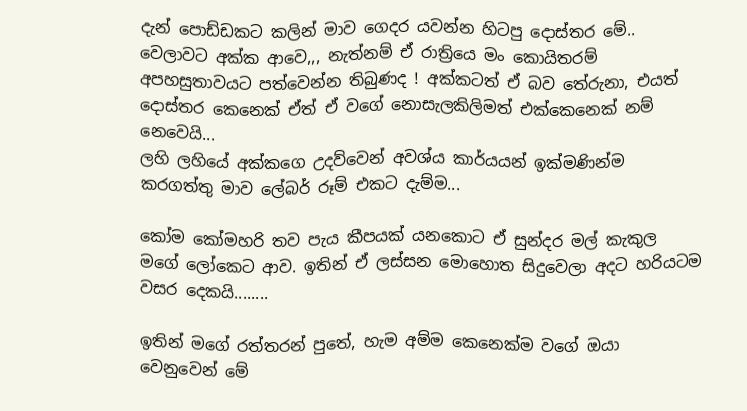දැන් පොඩ්ඩකට කලින් මාව ගෙදර යවන්න හිටපු දොස්තර මේ.. වෙලාවට අක්ක ආවෙ,,, නැත්නම් ඒ රාත්‍රියෙ මං කොයිතරම් අපහසුතාවයට පත්වෙන්න තිබුණද ! අක්කටත් ඒ බව තේරුනා, එයත් දොස්තර කෙනෙක් ඒත් ඒ වගේ නොසැලකිලිමත් එක්කෙනෙක් නම් නෙවෙයි...
ලහි ලහියේ අක්කගෙ උදව්වෙන් අවශ්ය කාර්යයන් ඉක්මණින්ම කරගත්තු මාව ලේබර් රූම් එකට දැම්ම...

කෝම කෝමහරි තව පැය කීපයක් යනකොට ඒ සුන්දර මල් කැකුල මගේ ලෝකෙට ආව. ඉතින් ඒ ලස්සන මොහොත සිදුවෙලා අදට හරියටම වසර දෙකයි........

ඉතින් මගේ රත්තරන් පුතේ, හැම අම්ම කෙනෙක්ම වගේ ඔයා වෙනුවෙන් මේ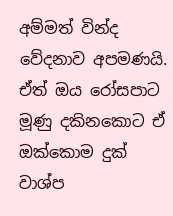අම්මත් වින්ද වේදනාව අපමණයි. ඒත් ඔය රෝසපාට මූණු දකිනකොට ඒ ඔක්කොම දුක් වාශ්ප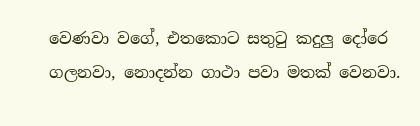වෙණවා වගේ, එතකොට සතු‍ටු කදුලු දෝරෙ ගලනවා, නොදන්න ගාථා පවා මතක් වෙනවා.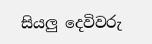සියලු දෙවිවරු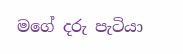මගේ දරු පැටියා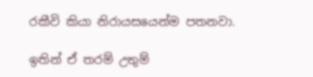රකීවි කියා නිරායසයෙන්ම පතනවා.

ඉතින් ඒ තරම් උතුම්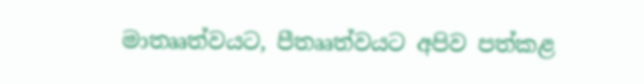මාතෲත්වයට, පීතෲත්වයට අපිව පත්කළ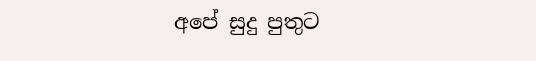අපේ සුදු පුතුට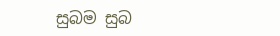සුබම සුබ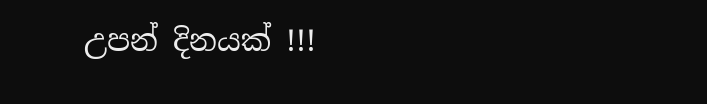උපන් දිනයක් !!!